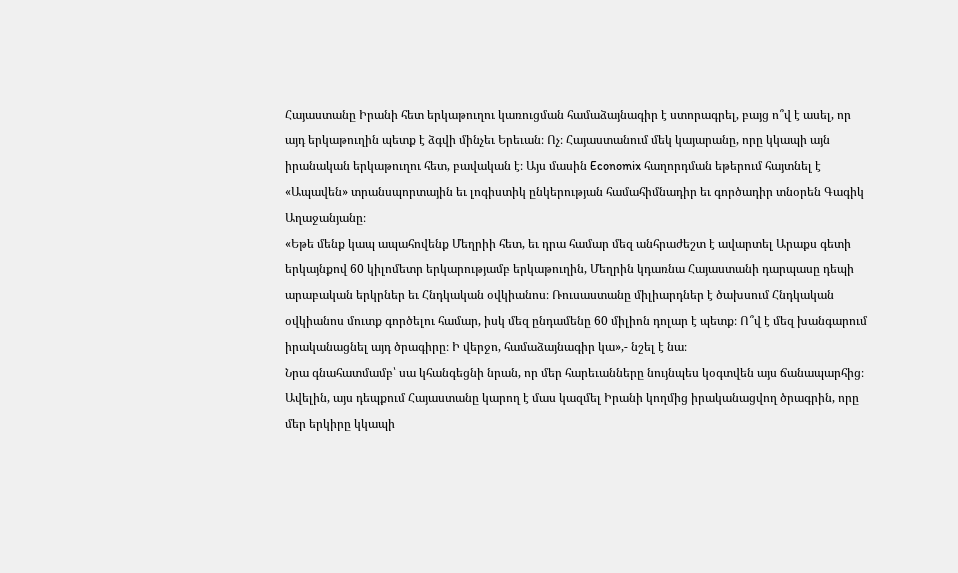Հայաստանը Իրանի հետ երկաթուղու կառուցման համաձայնագիր է ստորագրել, բայց ո՞վ է ասել, որ այդ երկաթուղին պետք է ձգվի մինչեւ Երեւան։ Ոչ։ Հայաստանում մեկ կայարանը, որը կկապի այն իրանական երկաթուղու հետ, բավական է։ Այս մասին Economix հաղորդման եթերում հայտնել է «Ապավեն» տրանսպորտային եւ լոգիստիկ ընկերության համահիմնադիր եւ գործադիր տնօրեն Գագիկ Աղաջանյանը։
«Եթե մենք կապ ապահովենք Մեղրիի հետ, եւ դրա համար մեզ անհրաժեշտ է ավարտել Արաքս գետի երկայնքով 60 կիլոմետր երկարությամբ երկաթուղին, Մեղրին կդառնա Հայաստանի դարպասը դեպի արաբական երկրներ եւ Հնդկական օվկիանոս։ Ռուսաստանը միլիարդներ է ծախսում Հնդկական օվկիանոս մուտք գործելու համար, իսկ մեզ ընդամենը 60 միլիոն դոլար է պետք։ Ո՞վ է մեզ խանգարում իրականացնել այդ ծրագիրը։ Ի վերջո, համաձայնագիր կա»,- նշել է նա։
Նրա գնահատմամբ՝ սա կհանգեցնի նրան, որ մեր հարեւանները նույնպես կօգտվեն այս ճանապարհից։ Ավելին, այս դեպքում Հայաստանը կարող է մաս կազմել Իրանի կողմից իրականացվող ծրագրին, որը մեր երկիրը կկապի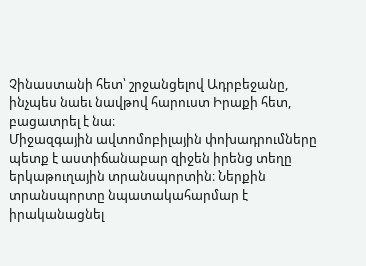Չինաստանի հետ՝ շրջանցելով Ադրբեջանը, ինչպես նաեւ նավթով հարուստ Իրաքի հետ, բացատրել է նա։
Միջազգային ավտոմոբիլային փոխադրումները պետք է աստիճանաբար զիջեն իրենց տեղը երկաթուղային տրանսպորտին։ Ներքին տրանսպորտը նպատակահարմար է իրականացնել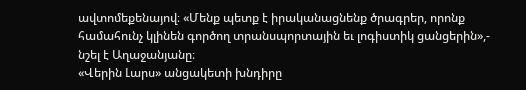ավտոմեքենայով։ «Մենք պետք է իրականացնենք ծրագրեր, որոնք համահունչ կլինեն գործող տրանսպորտային եւ լոգիստիկ ցանցերին»,- նշել է Աղաջանյանը։
«Վերին Լարս» անցակետի խնդիրը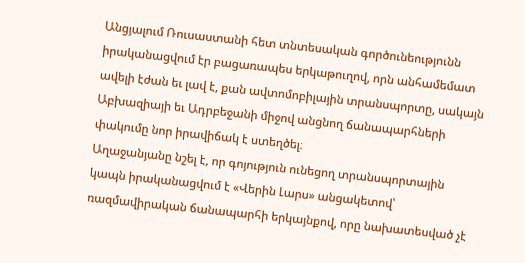Անցյալում Ռուսաստանի հետ տնտեսական գործունեությունն իրականացվում էր բացառապես երկաթուղով, որն անհամեմատ ավելի էժան եւ լավ է, քան ավտոմոբիլային տրանսպորտը, սակայն Աբխազիայի եւ Ադրբեջանի միջով անցնող ճանապարհների փակումը նոր իրավիճակ է ստեղծել։
Աղաջանյանը նշել է, որ գոյություն ունեցող տրանսպորտային կապն իրականացվում է «Վերին Լարս» անցակետով՝ ռազմավիրական ճանապարհի երկայնքով, որը նախատեսված չէ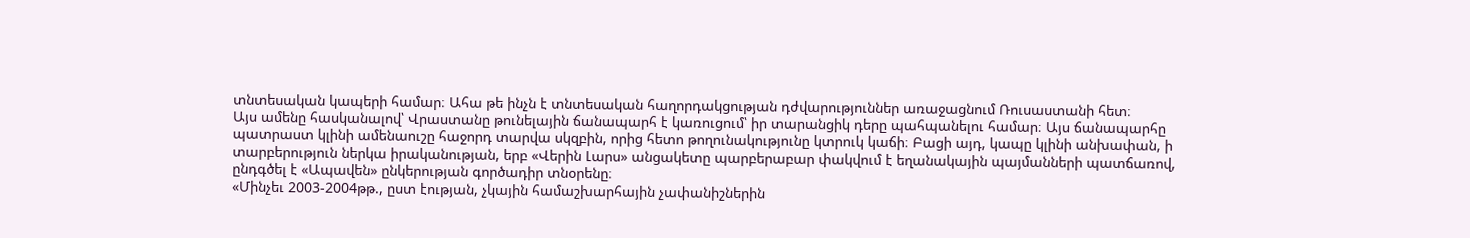տնտեսական կապերի համար։ Ահա թե ինչն է տնտեսական հաղորդակցության դժվարություններ առաջացնում Ռուսաստանի հետ։
Այս ամենը հասկանալով՝ Վրաստանը թունելային ճանապարհ է կառուցում՝ իր տարանցիկ դերը պահպանելու համար։ Այս ճանապարհը պատրաստ կլինի ամենաուշը հաջորդ տարվա սկզբին, որից հետո թողունակությունը կտրուկ կաճի։ Բացի այդ, կապը կլինի անխափան, ի տարբերություն ներկա իրականության, երբ «Վերին Լարս» անցակետը պարբերաբար փակվում է եղանակային պայմանների պատճառով, ընդգծել է «Ապավեն» ընկերության գործադիր տնօրենը։
«Մինչեւ 2003-2004թթ., ըստ էության, չկային համաշխարհային չափանիշներին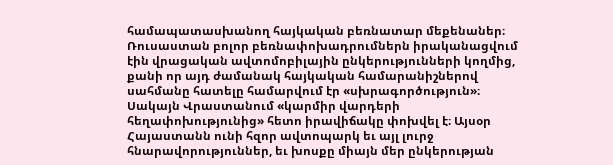համապատասխանող հայկական բեռնատար մեքենաներ։ Ռուսաստան բոլոր բեռնափոխադրումներն իրականացվում էին վրացական ավտոմոբիլային ընկերությունների կողմից, քանի որ այդ ժամանակ հայկական համարանիշներով սահմանը հատելը համարվում էր «սխրագործություն»։
Սակայն Վրաստանում «կարմիր վարդերի հեղափոխությունից» հետո իրավիճակը փոխվել է։ Այսօր Հայաստանն ունի հզոր ավտոպարկ եւ այլ լուրջ հնարավորություններ, եւ խոսքը միայն մեր ընկերության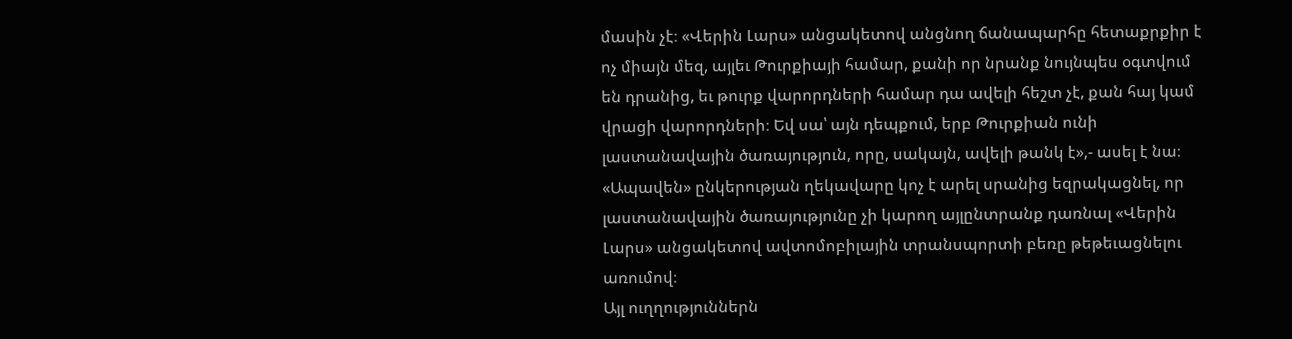մասին չէ։ «Վերին Լարս» անցակետով անցնող ճանապարհը հետաքրքիր է ոչ միայն մեզ, այլեւ Թուրքիայի համար, քանի որ նրանք նույնպես օգտվում են դրանից, եւ թուրք վարորդների համար դա ավելի հեշտ չէ, քան հայ կամ վրացի վարորդների։ Եվ սա՝ այն դեպքում, երբ Թուրքիան ունի լաստանավային ծառայություն, որը, սակայն, ավելի թանկ է»,- ասել է նա։
«Ապավեն» ընկերության ղեկավարը կոչ է արել սրանից եզրակացնել, որ լաստանավային ծառայությունը չի կարող այլընտրանք դառնալ «Վերին Լարս» անցակետով ավտոմոբիլային տրանսպորտի բեռը թեթեւացնելու առումով։
Այլ ուղղություններն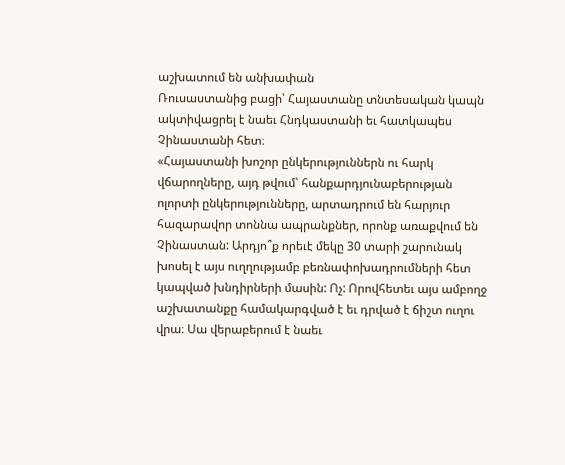աշխատում են անխափան
Ռուսաստանից բացի՝ Հայաստանը տնտեսական կապն ակտիվացրել է նաեւ Հնդկաստանի եւ հատկապես Չինաստանի հետ։
«Հայաստանի խոշոր ընկերություններն ու հարկ վճարողները, այդ թվում՝ հանքարդյունաբերության ոլորտի ընկերությունները, արտադրում են հարյուր հազարավոր տոննա ապրանքներ, որոնք առաքվում են Չինաստան: Արդյո՞ք որեւէ մեկը 30 տարի շարունակ խոսել է այս ուղղությամբ բեռնափոխադրումների հետ կապված խնդիրների մասին: Ոչ: Որովհետեւ այս ամբողջ աշխատանքը համակարգված է եւ դրված է ճիշտ ուղու վրա։ Սա վերաբերում է նաեւ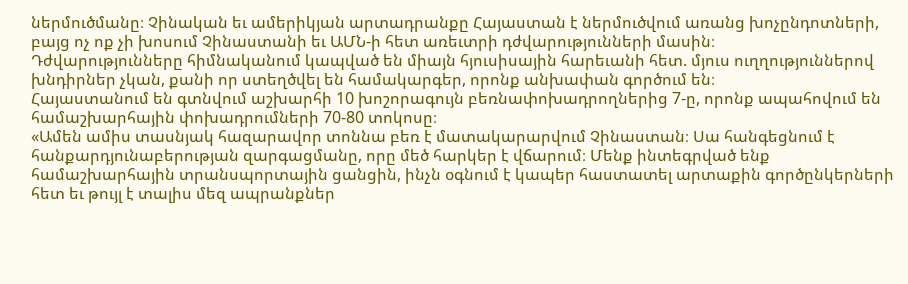ներմուծմանը։ Չինական եւ ամերիկյան արտադրանքը Հայաստան է ներմուծվում առանց խոչընդոտների, բայց ոչ ոք չի խոսում Չինաստանի եւ ԱՄՆ-ի հետ առեւտրի դժվարությունների մասին։
Դժվարությունները հիմնականում կապված են միայն հյուսիսային հարեւանի հետ. մյուս ուղղություններով խնդիրներ չկան, քանի որ ստեղծվել են համակարգեր, որոնք անխափան գործում են։
Հայաստանում են գտնվում աշխարհի 10 խոշորագույն բեռնափոխադրողներից 7-ը, որոնք ապահովում են համաշխարհային փոխադրումների 70-80 տոկոսը։
«Ամեն ամիս տասնյակ հազարավոր տոննա բեռ է մատակարարվում Չինաստան։ Սա հանգեցնում է հանքարդյունաբերության զարգացմանը, որը մեծ հարկեր է վճարում։ Մենք ինտեգրված ենք համաշխարհային տրանսպորտային ցանցին, ինչն օգնում է կապեր հաստատել արտաքին գործընկերների հետ եւ թույլ է տալիս մեզ ապրանքներ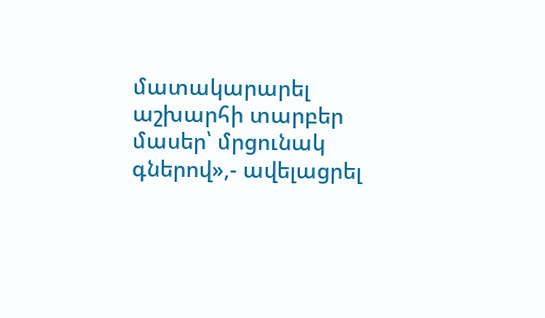մատակարարել աշխարհի տարբեր մասեր՝ մրցունակ գներով»,- ավելացրել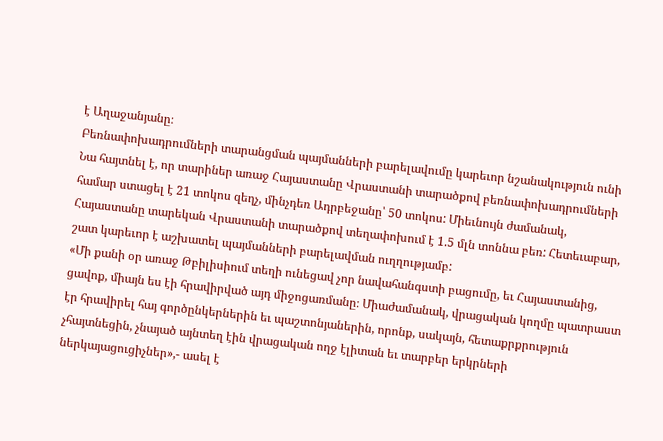է Աղաջանյանը։
Բեռնափոխադրումների տարանցման պայմանների բարելավումը կարեւոր նշանակություն ունի
Նա հայտնել է, որ տարիներ առաջ Հայաստանը Վրաստանի տարածքով բեռնափոխադրումների համար ստացել է 21 տոկոս զեղչ, մինչդեռ Ադրբեջանը՝ 50 տոկոս: Միեւնույն ժամանակ, Հայաստանը տարեկան Վրաստանի տարածքով տեղափոխում է 1.5 մլն տոննա բեռ: Հետեւաբար, շատ կարեւոր է աշխատել պայմանների բարելավման ուղղությամբ:
«Մի քանի օր առաջ Թբիլիսիում տեղի ունեցավ չոր նավահանգստի բացումը, եւ Հայաստանից, ցավոք, միայն ես էի հրավիրված այդ միջոցառմանը։ Միաժամանակ, վրացական կողմը պատրաստ էր հրավիրել հայ գործընկերներին եւ պաշտոնյաներին, որոնք, սակայն, հետաքրքրություն չհայտնեցին, չնայած այնտեղ էին վրացական ողջ էլիտան եւ տարբեր երկրների ներկայացուցիչներ»,- ասել է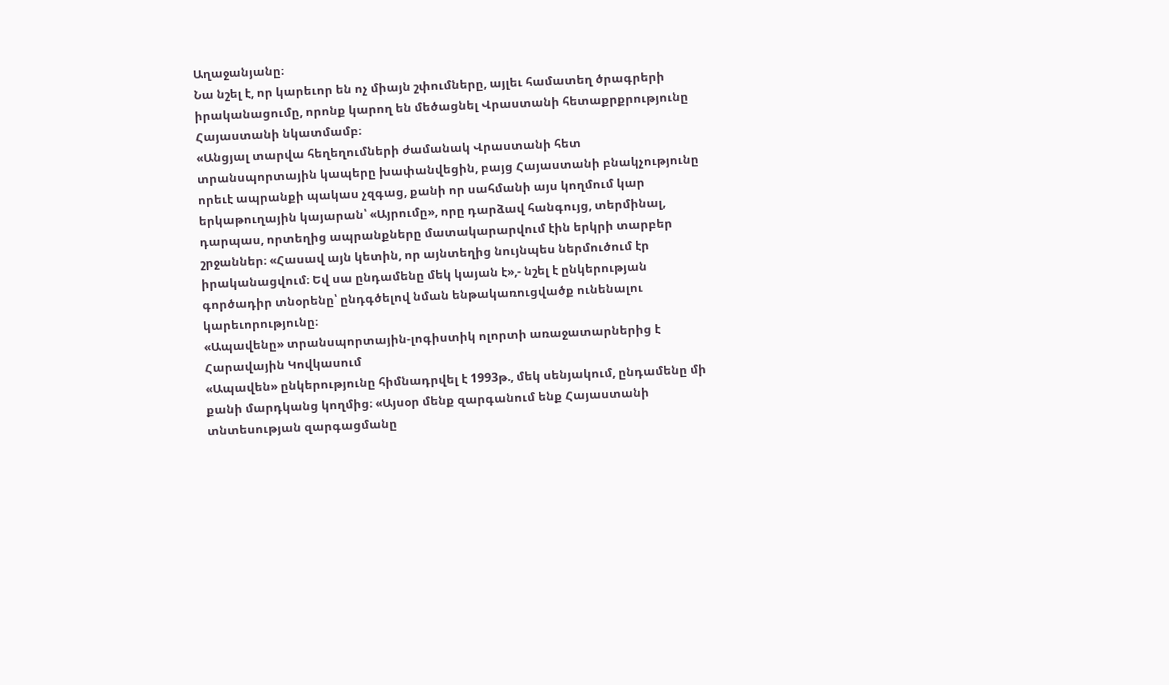Աղաջանյանը։
Նա նշել է, որ կարեւոր են ոչ միայն շփումները, այլեւ համատեղ ծրագրերի իրականացումը, որոնք կարող են մեծացնել Վրաստանի հետաքրքրությունը Հայաստանի նկատմամբ։
«Անցյալ տարվա հեղեղումների ժամանակ Վրաստանի հետ տրանսպորտային կապերը խափանվեցին, բայց Հայաստանի բնակչությունը որեւէ ապրանքի պակաս չզգաց, քանի որ սահմանի այս կողմում կար երկաթուղային կայարան՝ «Այրումը», որը դարձավ հանգույց, տերմինալ, դարպաս, որտեղից ապրանքները մատակարարվում էին երկրի տարբեր շրջաններ։ «Հասավ այն կետին, որ այնտեղից նույնպես ներմուծում էր իրականացվում։ Եվ սա ընդամենը մեկ կայան է»,- նշել է ընկերության գործադիր տնօրենը՝ ընդգծելով նման ենթակառուցվածք ունենալու կարեւորությունը։
«Ապավենը» տրանսպորտային-լոգիստիկ ոլորտի առաջատարներից է Հարավային Կովկասում
«Ապավեն» ընկերությունը հիմնադրվել է 1993թ., մեկ սենյակում, ընդամենը մի քանի մարդկանց կողմից։ «Այսօր մենք զարգանում ենք Հայաստանի տնտեսության զարգացմանը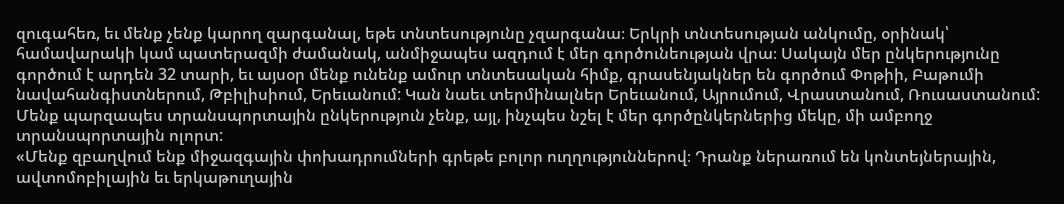զուգահեռ, եւ մենք չենք կարող զարգանալ, եթե տնտեսությունը չզարգանա։ Երկրի տնտեսության անկումը, օրինակ՝ համավարակի կամ պատերազմի ժամանակ, անմիջապես ազդում է մեր գործունեության վրա։ Սակայն մեր ընկերությունը գործում է արդեն 32 տարի, եւ այսօր մենք ունենք ամուր տնտեսական հիմք, գրասենյակներ են գործում Փոթիի, Բաթումի նավահանգիստներում, Թբիլիսիում, Երեւանում: Կան նաեւ տերմինալներ Երեւանում, Այրումում, Վրաստանում, Ռուսաստանում:
Մենք պարզապես տրանսպորտային ընկերություն չենք, այլ, ինչպես նշել է մեր գործընկերներից մեկը, մի ամբողջ տրանսպորտային ոլորտ:
«Մենք զբաղվում ենք միջազգային փոխադրումների գրեթե բոլոր ուղղություններով։ Դրանք ներառում են կոնտեյներային, ավտոմոբիլային եւ երկաթուղային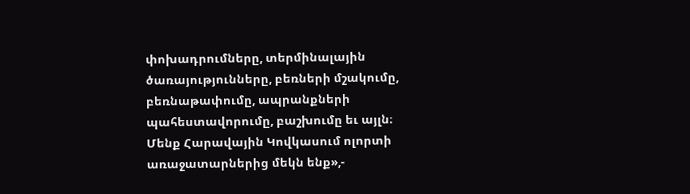փոխադրումները, տերմինալային ծառայությունները, բեռների մշակումը, բեռնաթափումը, ապրանքների պահեստավորումը, բաշխումը եւ այլն։
Մենք Հարավային Կովկասում ոլորտի առաջատարներից մեկն ենք»,-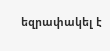եզրափակել է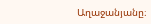Աղաջանյանը։